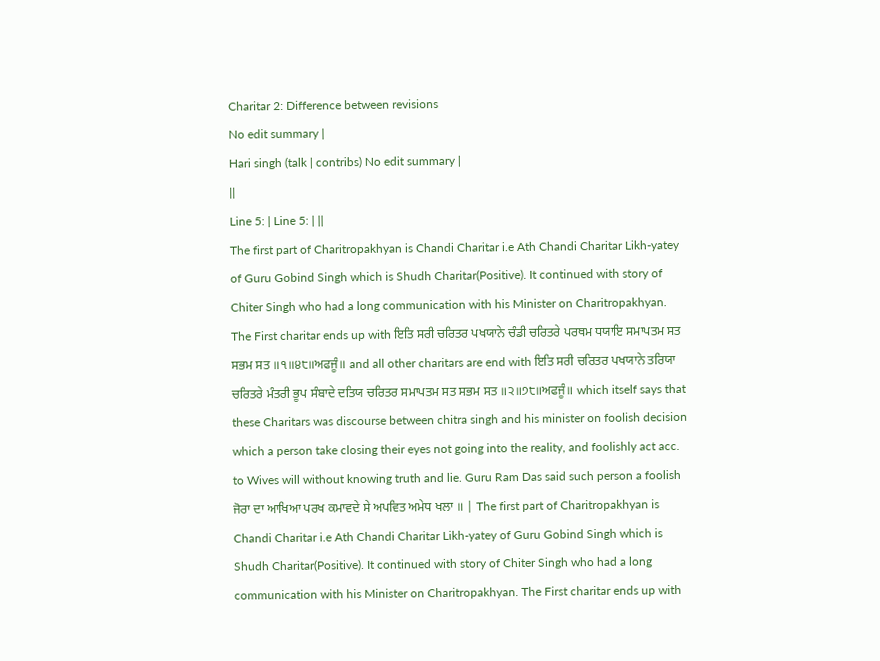Charitar 2: Difference between revisions
No edit summary |
Hari singh (talk | contribs) No edit summary |
||
Line 5: | Line 5: | ||
The first part of Charitropakhyan is Chandi Charitar i.e Ath Chandi Charitar Likh-yatey of Guru Gobind Singh which is Shudh Charitar(Positive). It continued with story of Chiter Singh who had a long communication with his Minister on Charitropakhyan. The First charitar ends up with ਇਤਿ ਸਰੀ ਚਰਿਤਰ ਪਖਯਾਨੇ ਚੰਡੀ ਚਰਿਤਰੇ ਪਰਥਮ ਧਯਾਇ ਸਮਾਪਤਮ ਸਤ ਸਭਮ ਸਤ ॥੧॥੪੮॥ਅਫਜੂੰ॥ and all other charitars are end with ਇਤਿ ਸਰੀ ਚਰਿਤਰ ਪਖਯਾਨੇ ਤਰਿਯਾ ਚਰਿਤਰੇ ਮੰਤਰੀ ਭੂਪ ਸੰਬਾਦੇ ਦਤਿਯ ਚਰਿਤਰ ਸਮਾਪਤਮ ਸਤ ਸਭਮ ਸਤ ॥੨॥੭੮॥ਅਫਜੂੰ॥ which itself says that these Charitars was discourse between chitra singh and his minister on foolish decision which a person take closing their eyes not going into the reality, and foolishly act acc. to Wives will without knowing truth and lie. Guru Ram Das said such person a foolish ਜੋਰਾ ਦਾ ਆਖਿਆ ਪਰਖ ਕਮਾਵਦੇ ਸੇ ਅਪਵਿਤ ਅਮੇਧ ਖਲਾ ॥ | The first part of Charitropakhyan is Chandi Charitar i.e Ath Chandi Charitar Likh-yatey of Guru Gobind Singh which is Shudh Charitar(Positive). It continued with story of Chiter Singh who had a long communication with his Minister on Charitropakhyan. The First charitar ends up with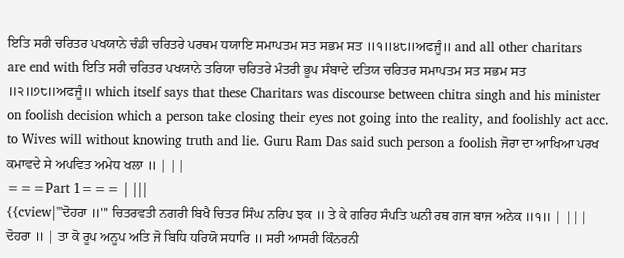ਇਤਿ ਸਰੀ ਚਰਿਤਰ ਪਖਯਾਨੇ ਚੰਡੀ ਚਰਿਤਰੇ ਪਰਥਮ ਧਯਾਇ ਸਮਾਪਤਮ ਸਤ ਸਭਮ ਸਤ ॥੧॥੪੮॥ਅਫਜੂੰ॥ and all other charitars are end with ਇਤਿ ਸਰੀ ਚਰਿਤਰ ਪਖਯਾਨੇ ਤਰਿਯਾ ਚਰਿਤਰੇ ਮੰਤਰੀ ਭੂਪ ਸੰਬਾਦੇ ਦਤਿਯ ਚਰਿਤਰ ਸਮਾਪਤਮ ਸਤ ਸਭਮ ਸਤ ॥੨॥੭੮॥ਅਫਜੂੰ॥ which itself says that these Charitars was discourse between chitra singh and his minister on foolish decision which a person take closing their eyes not going into the reality, and foolishly act acc. to Wives will without knowing truth and lie. Guru Ram Das said such person a foolish ਜੋਰਾ ਦਾ ਆਖਿਆ ਪਰਖ ਕਮਾਵਦੇ ਸੇ ਅਪਵਿਤ ਅਮੇਧ ਖਲਾ ॥ | ||
===Part 1=== | |||
{{cview|'''ਦੋਹਰਾ ॥''' ਚਿਤਰਵਤੀ ਨਗਰੀ ਬਿਖੈ ਚਿਤਰ ਸਿੰਘ ਨਰਿਪ ਝਕ ॥ ਤੇ ਕੇ ਗਰਿਹ ਸੰਪਤਿ ਘਨੀ ਰਥ ਗਜ ਬਾਜ ਅਨੇਕ ॥੧॥ | |||
ਦੋਹਰਾ ॥ | ਤਾ ਕੋ ਰੂਪ ਅਨੂਪ ਅਤਿ ਜੋ ਬਿਧਿ ਧਰਿਯੋ ਸਧਾਰਿ ॥ ਸਰੀ ਆਸਰੀ ਕਿੰਨਰਨੀ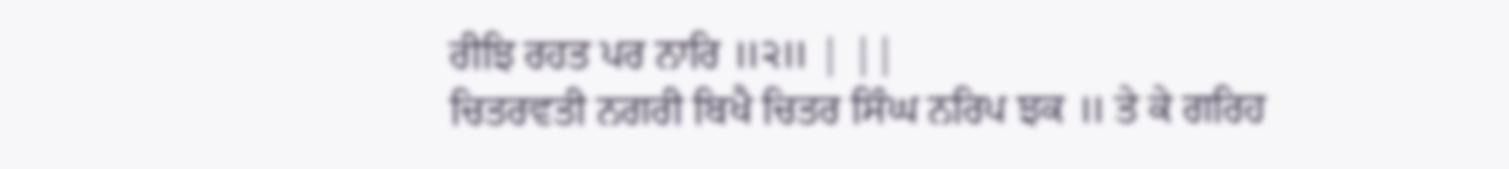ਰੀਝਿ ਰਹਤ ਪਰ ਨਾਰਿ ॥੨॥ | ||
ਚਿਤਰਵਤੀ ਨਗਰੀ ਬਿਖੈ ਚਿਤਰ ਸਿੰਘ ਨਰਿਪ ਝਕ ॥ ਤੇ ਕੇ ਗਰਿਹ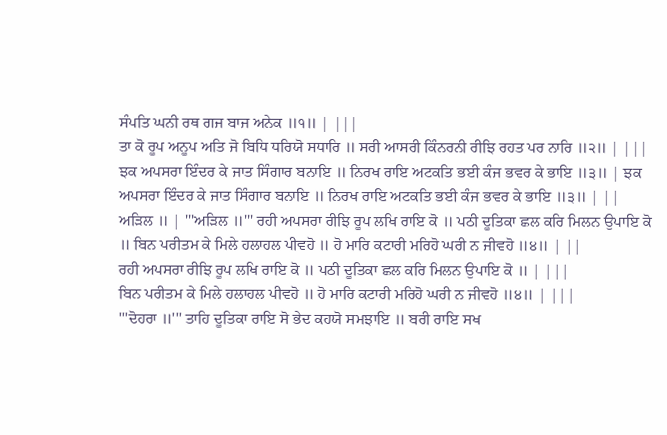ਸੰਪਤਿ ਘਨੀ ਰਥ ਗਜ ਬਾਜ ਅਨੇਕ ॥੧॥ | |||
ਤਾ ਕੋ ਰੂਪ ਅਨੂਪ ਅਤਿ ਜੋ ਬਿਧਿ ਧਰਿਯੋ ਸਧਾਰਿ ॥ ਸਰੀ ਆਸਰੀ ਕਿੰਨਰਨੀ ਰੀਝਿ ਰਹਤ ਪਰ ਨਾਰਿ ॥੨॥ | |||
ਝਕ ਅਪਸਰਾ ਇੰਦਰ ਕੇ ਜਾਤ ਸਿੰਗਾਰ ਬਨਾਇ ॥ ਨਿਰਖ ਰਾਇ ਅਟਕਤਿ ਭਈ ਕੰਜ ਭਵਰ ਕੇ ਭਾਇ ॥੩॥ | ਝਕ ਅਪਸਰਾ ਇੰਦਰ ਕੇ ਜਾਤ ਸਿੰਗਾਰ ਬਨਾਇ ॥ ਨਿਰਖ ਰਾਇ ਅਟਕਤਿ ਭਈ ਕੰਜ ਭਵਰ ਕੇ ਭਾਇ ॥੩॥ | ||
ਅੜਿਲ ॥ | '''ਅੜਿਲ ॥''' ਰਹੀ ਅਪਸਰਾ ਰੀਝਿ ਰੂਪ ਲਖਿ ਰਾਇ ਕੋ ॥ ਪਠੀ ਦੂਤਿਕਾ ਛਲ ਕਰਿ ਮਿਲਨ ਉਪਾਇ ਕੋ ॥ ਬਿਨ ਪਰੀਤਮ ਕੇ ਮਿਲੇ ਹਲਾਹਲ ਪੀਵਹੋ ॥ ਹੋ ਮਾਰਿ ਕਟਾਰੀ ਮਰਿਹੋ ਘਰੀ ਨ ਜੀਵਹੋ ॥੪॥ | ||
ਰਹੀ ਅਪਸਰਾ ਰੀਝਿ ਰੂਪ ਲਖਿ ਰਾਇ ਕੋ ॥ ਪਠੀ ਦੂਤਿਕਾ ਛਲ ਕਰਿ ਮਿਲਨ ਉਪਾਇ ਕੋ ॥ | |||
ਬਿਨ ਪਰੀਤਮ ਕੇ ਮਿਲੇ ਹਲਾਹਲ ਪੀਵਹੋ ॥ ਹੋ ਮਾਰਿ ਕਟਾਰੀ ਮਰਿਹੋ ਘਰੀ ਨ ਜੀਵਹੋ ॥੪॥ | |||
'''ਦੋਹਰਾ ॥''' ਤਾਹਿ ਦੂਤਿਕਾ ਰਾਇ ਸੋ ਭੇਦ ਕਹਯੋ ਸਮਝਾਇ ॥ ਬਰੀ ਰਾਇ ਸਖ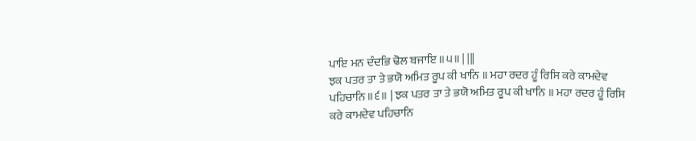ਪਾਇ ਮਨ ਦੰਦਭਿ ਢੋਲ ਬਜਾਇ ॥੫॥ | |||
ਝਕ ਪਤਰ ਤਾ ਤੇ ਭਯੋ ਅਮਿਤ ਰੂਪ ਕੀ ਖਾਨਿ ॥ ਮਹਾ ਰਦਰ ਹੂੰ ਰਿਸਿ ਕਰੇ ਕਾਮਦੇਵ ਪਹਿਚਾਨਿ ॥੬॥ | ਝਕ ਪਤਰ ਤਾ ਤੇ ਭਯੋ ਅਮਿਤ ਰੂਪ ਕੀ ਖਾਨਿ ॥ ਮਹਾ ਰਦਰ ਹੂੰ ਰਿਸਿ ਕਰੇ ਕਾਮਦੇਵ ਪਹਿਚਾਨਿ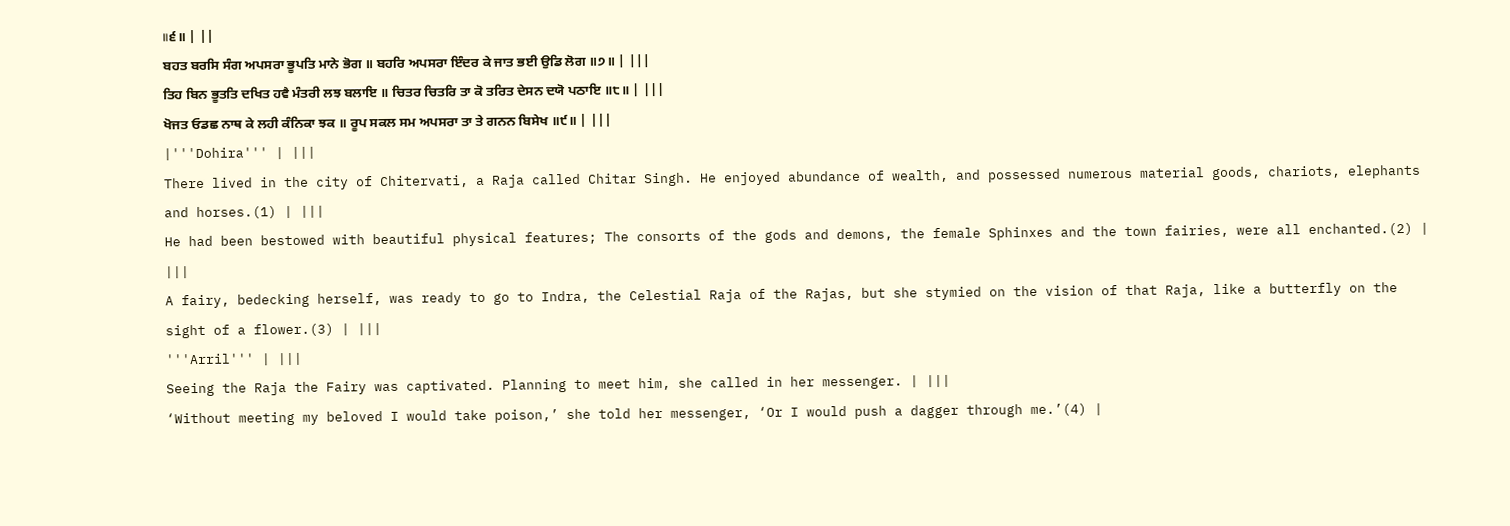॥੬॥ | ||
ਬਹਤ ਬਰਸਿ ਸੰਗ ਅਪਸਰਾ ਭੂਪਤਿ ਮਾਨੇ ਭੋਗ ॥ ਬਹਰਿ ਅਪਸਰਾ ਇੰਦਰ ਕੇ ਜਾਤ ਭਈ ਉਡਿ ਲੋਗ ॥੭॥ | |||
ਤਿਹ ਬਿਨ ਭੂਤਤਿ ਦਖਿਤ ਹਵੈ ਮੰਤਰੀ ਲਝ ਬਲਾਇ ॥ ਚਿਤਰ ਚਿਤਰਿ ਤਾ ਕੋ ਤਰਿਤ ਦੇਸਨ ਦਯੋ ਪਠਾਇ ॥੮॥ | |||
ਖੋਜਤ ਓਡਛ ਨਾਥ ਕੇ ਲਹੀ ਕੰਨਿਕਾ ਝਕ ॥ ਰੂਪ ਸਕਲ ਸਮ ਅਪਸਰਾ ਤਾ ਤੇ ਗਨਨ ਬਿਸੇਖ ॥੯॥ | |||
|'''Dohira''' | |||
There lived in the city of Chitervati, a Raja called Chitar Singh. He enjoyed abundance of wealth, and possessed numerous material goods, chariots, elephants and horses.(1) | |||
He had been bestowed with beautiful physical features; The consorts of the gods and demons, the female Sphinxes and the town fairies, were all enchanted.(2) | |||
A fairy, bedecking herself, was ready to go to Indra, the Celestial Raja of the Rajas, but she stymied on the vision of that Raja, like a butterfly on the sight of a flower.(3) | |||
'''Arril''' | |||
Seeing the Raja the Fairy was captivated. Planning to meet him, she called in her messenger. | |||
‘Without meeting my beloved I would take poison,’ she told her messenger, ‘Or I would push a dagger through me.’(4) |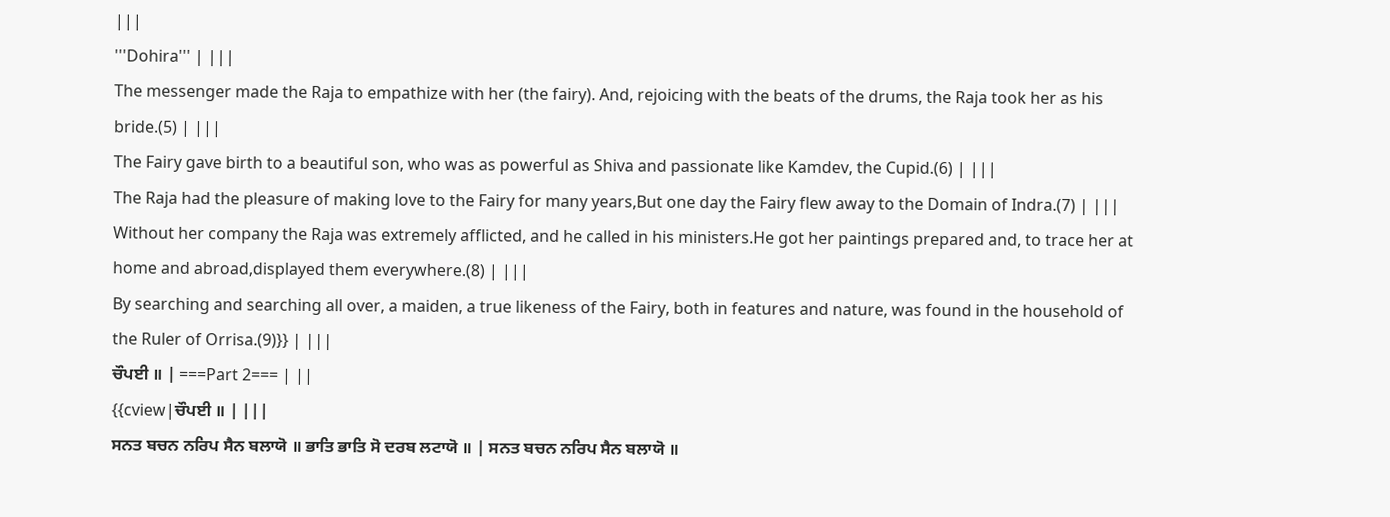|||
'''Dohira''' | |||
The messenger made the Raja to empathize with her (the fairy). And, rejoicing with the beats of the drums, the Raja took her as his bride.(5) | |||
The Fairy gave birth to a beautiful son, who was as powerful as Shiva and passionate like Kamdev, the Cupid.(6) | |||
The Raja had the pleasure of making love to the Fairy for many years,But one day the Fairy flew away to the Domain of Indra.(7) | |||
Without her company the Raja was extremely afflicted, and he called in his ministers.He got her paintings prepared and, to trace her at home and abroad,displayed them everywhere.(8) | |||
By searching and searching all over, a maiden, a true likeness of the Fairy, both in features and nature, was found in the household of the Ruler of Orrisa.(9)}} | |||
ਚੌਪਈ ॥ | ===Part 2=== | ||
{{cview|ਚੌਪਈ ॥ | |||
ਸਨਤ ਬਚਨ ਨਰਿਪ ਸੈਨ ਬਲਾਯੋ ॥ ਭਾਤਿ ਭਾਤਿ ਸੋ ਦਰਬ ਲਟਾਯੋ ॥ | ਸਨਤ ਬਚਨ ਨਰਿਪ ਸੈਨ ਬਲਾਯੋ ॥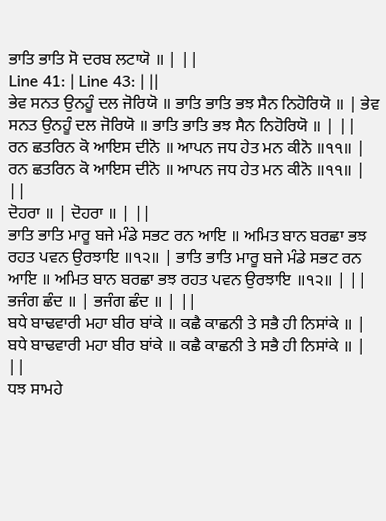ਭਾਤਿ ਭਾਤਿ ਸੋ ਦਰਬ ਲਟਾਯੋ ॥ | ||
Line 41: | Line 43: | ||
ਭੇਵ ਸਨਤ ਉਨਹੂੰ ਦਲ ਜੋਰਿਯੋ ॥ ਭਾਤਿ ਭਾਤਿ ਭਝ ਸੈਨ ਨਿਹੋਰਿਯੋ ॥ | ਭੇਵ ਸਨਤ ਉਨਹੂੰ ਦਲ ਜੋਰਿਯੋ ॥ ਭਾਤਿ ਭਾਤਿ ਭਝ ਸੈਨ ਨਿਹੋਰਿਯੋ ॥ | ||
ਰਨ ਛਤਰਿਨ ਕੋ ਆਇਸ ਦੀਨੋ ॥ ਆਪਨ ਜਧ ਹੇਤ ਮਨ ਕੀਨੋ ॥੧੧॥ | ਰਨ ਛਤਰਿਨ ਕੋ ਆਇਸ ਦੀਨੋ ॥ ਆਪਨ ਜਧ ਹੇਤ ਮਨ ਕੀਨੋ ॥੧੧॥ | ||
ਦੋਹਰਾ ॥ | ਦੋਹਰਾ ॥ | ||
ਭਾਤਿ ਭਾਤਿ ਮਾਰੂ ਬਜੇ ਮੰਡੇ ਸਭਟ ਰਨ ਆਇ ॥ ਅਮਿਤ ਬਾਨ ਬਰਛਾ ਭਝ ਰਹਤ ਪਵਨ ਉਰਝਾਇ ॥੧੨॥ | ਭਾਤਿ ਭਾਤਿ ਮਾਰੂ ਬਜੇ ਮੰਡੇ ਸਭਟ ਰਨ ਆਇ ॥ ਅਮਿਤ ਬਾਨ ਬਰਛਾ ਭਝ ਰਹਤ ਪਵਨ ਉਰਝਾਇ ॥੧੨॥ | ||
ਭਜੰਗ ਛੰਦ ॥ | ਭਜੰਗ ਛੰਦ ॥ | ||
ਬਧੇ ਬਾਢਵਾਰੀ ਮਹਾ ਬੀਰ ਬਾਂਕੇ ॥ ਕਛੈ ਕਾਛਨੀ ਤੇ ਸਭੈ ਹੀ ਨਿਸਾਂਕੇ ॥ | ਬਧੇ ਬਾਢਵਾਰੀ ਮਹਾ ਬੀਰ ਬਾਂਕੇ ॥ ਕਛੈ ਕਾਛਨੀ ਤੇ ਸਭੈ ਹੀ ਨਿਸਾਂਕੇ ॥ | ||
ਧਝ ਸਾਮਹੇ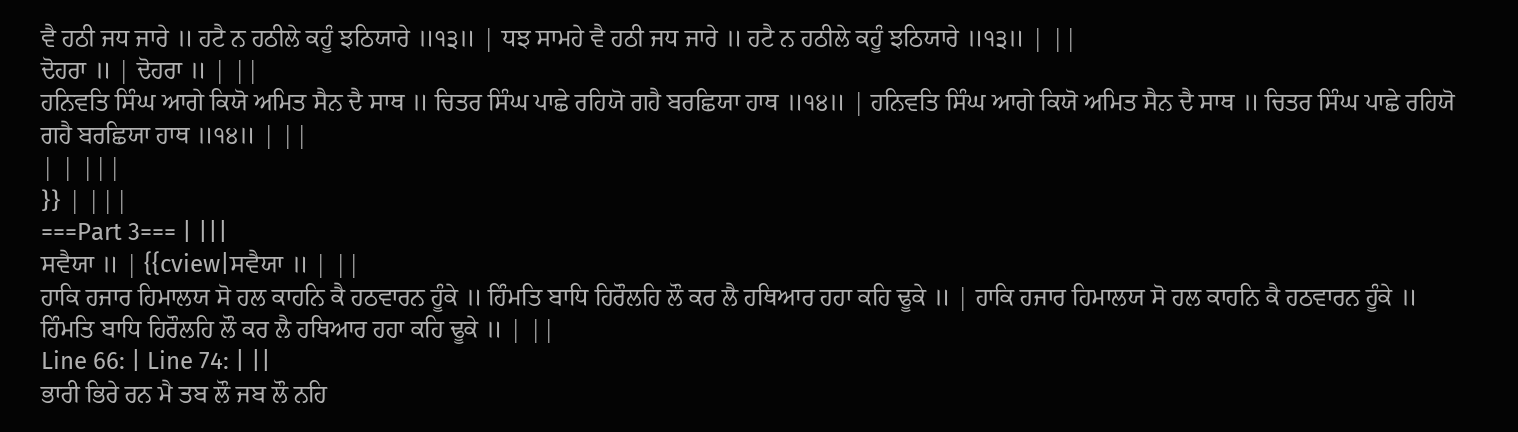ਵੈ ਹਠੀ ਜਧ ਜਾਰੇ ॥ ਹਟੈ ਨ ਹਠੀਲੇ ਕਹੂੰ ਝਠਿਯਾਰੇ ॥੧੩॥ | ਧਝ ਸਾਮਹੇ ਵੈ ਹਠੀ ਜਧ ਜਾਰੇ ॥ ਹਟੈ ਨ ਹਠੀਲੇ ਕਹੂੰ ਝਠਿਯਾਰੇ ॥੧੩॥ | ||
ਦੋਹਰਾ ॥ | ਦੋਹਰਾ ॥ | ||
ਹਨਿਵਤਿ ਸਿੰਘ ਆਗੇ ਕਿਯੋ ਅਮਿਤ ਸੈਨ ਦੈ ਸਾਥ ॥ ਚਿਤਰ ਸਿੰਘ ਪਾਛੇ ਰਹਿਯੋ ਗਹੈ ਬਰਛਿਯਾ ਹਾਥ ॥੧੪॥ | ਹਨਿਵਤਿ ਸਿੰਘ ਆਗੇ ਕਿਯੋ ਅਮਿਤ ਸੈਨ ਦੈ ਸਾਥ ॥ ਚਿਤਰ ਸਿੰਘ ਪਾਛੇ ਰਹਿਯੋ ਗਹੈ ਬਰਛਿਯਾ ਹਾਥ ॥੧੪॥ | ||
| | |||
}} | |||
===Part 3=== | |||
ਸਵੈਯਾ ॥ | {{cview|ਸਵੈਯਾ ॥ | ||
ਹਾਕਿ ਹਜਾਰ ਹਿਮਾਲਯ ਸੋ ਹਲ ਕਾਹਨਿ ਕੈ ਹਠਵਾਰਨ ਹੂੰਕੇ ॥ ਹਿੰਮਤਿ ਬਾਧਿ ਹਿਰੌਲਹਿ ਲੌ ਕਰ ਲੈ ਹਥਿਆਰ ਹਹਾ ਕਹਿ ਢੂਕੇ ॥ | ਹਾਕਿ ਹਜਾਰ ਹਿਮਾਲਯ ਸੋ ਹਲ ਕਾਹਨਿ ਕੈ ਹਠਵਾਰਨ ਹੂੰਕੇ ॥ ਹਿੰਮਤਿ ਬਾਧਿ ਹਿਰੌਲਹਿ ਲੌ ਕਰ ਲੈ ਹਥਿਆਰ ਹਹਾ ਕਹਿ ਢੂਕੇ ॥ | ||
Line 66: | Line 74: | ||
ਭਾਰੀ ਭਿਰੇ ਰਨ ਮੈ ਤਬ ਲੌ ਜਬ ਲੌ ਨਹਿ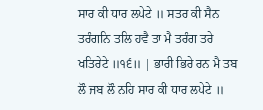ਸਾਰ ਕੀ ਧਾਰ ਲਪੇਟੇ ॥ ਸਤਰ ਕੀ ਸੈਨ ਤਰੰਗਨਿ ਤਲਿ ਹਵੈ ਤਾ ਮੈ ਤਰੰਗ ਤਰੇ ਖਤਿਰੇਟੇ ॥੧੬॥ | ਭਾਰੀ ਭਿਰੇ ਰਨ ਮੈ ਤਬ ਲੌ ਜਬ ਲੌ ਨਹਿ ਸਾਰ ਕੀ ਧਾਰ ਲਪੇਟੇ ॥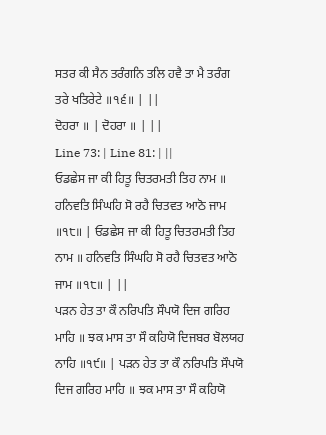ਸਤਰ ਕੀ ਸੈਨ ਤਰੰਗਨਿ ਤਲਿ ਹਵੈ ਤਾ ਮੈ ਤਰੰਗ ਤਰੇ ਖਤਿਰੇਟੇ ॥੧੬॥ | ||
ਦੋਹਰਾ ॥ | ਦੋਹਰਾ ॥ | ||
Line 73: | Line 81: | ||
ਓਡਛੇਸ ਜਾ ਕੀ ਹਿਤੂ ਚਿਤਰਮਤੀ ਤਿਹ ਨਾਮ ॥ ਹਨਿਵਤਿ ਸਿੰਘਹਿ ਸੋ ਰਹੈ ਚਿਤਵਤ ਆਠੋ ਜਾਮ ॥੧੮॥ | ਓਡਛੇਸ ਜਾ ਕੀ ਹਿਤੂ ਚਿਤਰਮਤੀ ਤਿਹ ਨਾਮ ॥ ਹਨਿਵਤਿ ਸਿੰਘਹਿ ਸੋ ਰਹੈ ਚਿਤਵਤ ਆਠੋ ਜਾਮ ॥੧੮॥ | ||
ਪੜਨ ਹੇਤ ਤਾ ਕੌ ਨਰਿਪਤਿ ਸੌਪਯੋ ਦਿਜ ਗਰਿਹ ਮਾਹਿ ॥ ਝਕ ਮਾਸ ਤਾ ਸੌ ਕਹਿਯੋ ਦਿਜਬਰ ਬੋਲਯਹ ਨਾਹਿ ॥੧੯॥ | ਪੜਨ ਹੇਤ ਤਾ ਕੌ ਨਰਿਪਤਿ ਸੌਪਯੋ ਦਿਜ ਗਰਿਹ ਮਾਹਿ ॥ ਝਕ ਮਾਸ ਤਾ ਸੌ ਕਹਿਯੋ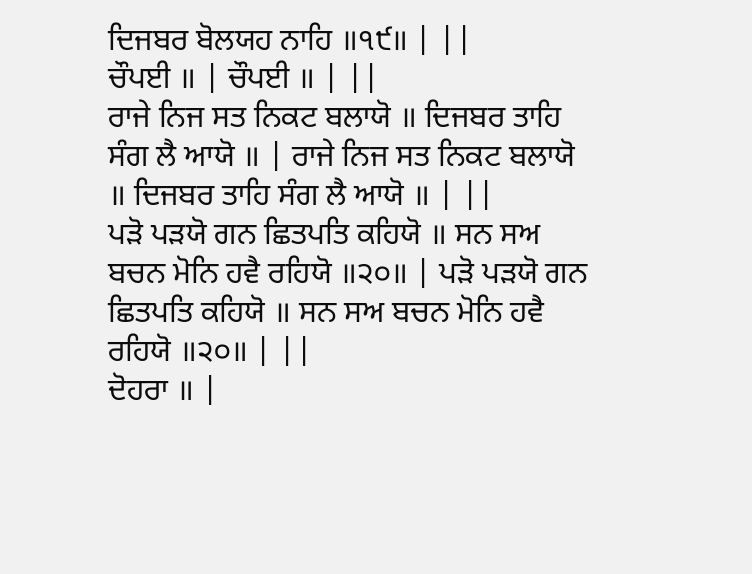ਦਿਜਬਰ ਬੋਲਯਹ ਨਾਹਿ ॥੧੯॥ | ||
ਚੌਪਈ ॥ | ਚੌਪਈ ॥ | ||
ਰਾਜੇ ਨਿਜ ਸਤ ਨਿਕਟ ਬਲਾਯੋ ॥ ਦਿਜਬਰ ਤਾਹਿ ਸੰਗ ਲੈ ਆਯੋ ॥ | ਰਾਜੇ ਨਿਜ ਸਤ ਨਿਕਟ ਬਲਾਯੋ ॥ ਦਿਜਬਰ ਤਾਹਿ ਸੰਗ ਲੈ ਆਯੋ ॥ | ||
ਪੜੋ ਪੜਯੋ ਗਨ ਛਿਤਪਤਿ ਕਹਿਯੋ ॥ ਸਨ ਸਅ ਬਚਨ ਮੋਨਿ ਹਵੈ ਰਹਿਯੋ ॥੨੦॥ | ਪੜੋ ਪੜਯੋ ਗਨ ਛਿਤਪਤਿ ਕਹਿਯੋ ॥ ਸਨ ਸਅ ਬਚਨ ਮੋਨਿ ਹਵੈ ਰਹਿਯੋ ॥੨੦॥ | ||
ਦੋਹਰਾ ॥ |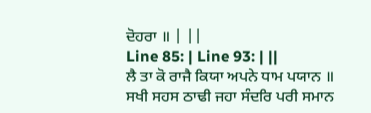ਦੋਹਰਾ ॥ | ||
Line 85: | Line 93: | ||
ਲੈ ਤਾ ਕੋ ਰਾਜੈ ਕਿਯਾ ਅਪਨੇ ਧਾਮ ਪਯਾਨ ॥ ਸਖੀ ਸਹਸ ਠਾਢੀ ਜਹਾ ਸੰਦਰਿ ਪਰੀ ਸਮਾਨ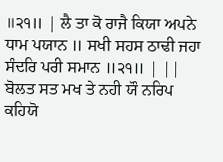॥੨੧॥ | ਲੈ ਤਾ ਕੋ ਰਾਜੈ ਕਿਯਾ ਅਪਨੇ ਧਾਮ ਪਯਾਨ ॥ ਸਖੀ ਸਹਸ ਠਾਢੀ ਜਹਾ ਸੰਦਰਿ ਪਰੀ ਸਮਾਨ ॥੨੧॥ | ||
ਬੋਲਤ ਸਤ ਮਖ ਤੇ ਨਹੀ ਯੌ ਨਰਿਪ ਕਹਿਯੋ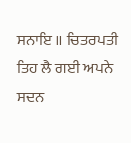ਸਨਾਇ ॥ ਚਿਤਰਪਤੀ ਤਿਹ ਲੈ ਗਈ ਅਪਨੇ ਸਦਨ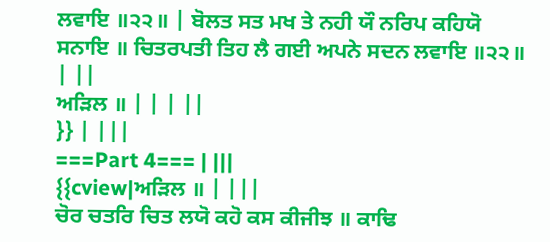ਲਵਾਇ ॥੨੨॥ | ਬੋਲਤ ਸਤ ਮਖ ਤੇ ਨਹੀ ਯੌ ਨਰਿਪ ਕਹਿਯੋ ਸਨਾਇ ॥ ਚਿਤਰਪਤੀ ਤਿਹ ਲੈ ਗਈ ਅਪਨੇ ਸਦਨ ਲਵਾਇ ॥੨੨॥ | ||
ਅੜਿਲ ॥ | | | ||
}} | |||
===Part 4=== | |||
{{cview|ਅੜਿਲ ॥ | |||
ਚੋਰ ਚਤਰਿ ਚਿਤ ਲਯੋ ਕਹੋ ਕਸ ਕੀਜੀਝ ॥ ਕਾਢਿ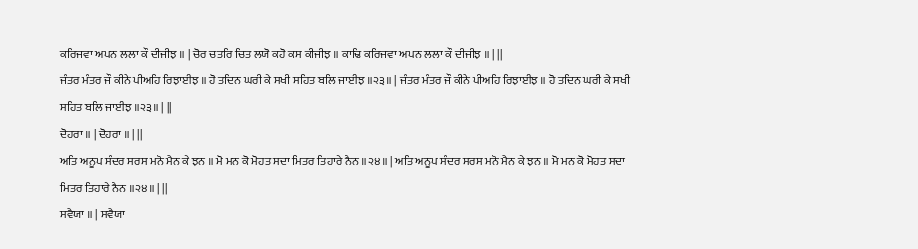ਕਰਿਜਵਾ ਅਪਨ ਲਲਾ ਕੌ ਦੀਜੀਝ ॥ | ਚੋਰ ਚਤਰਿ ਚਿਤ ਲਯੋ ਕਹੋ ਕਸ ਕੀਜੀਝ ॥ ਕਾਢਿ ਕਰਿਜਵਾ ਅਪਨ ਲਲਾ ਕੌ ਦੀਜੀਝ ॥ | ||
ਜੰਤਰ ਮੰਤਰ ਜੌ ਕੀਨੇ ਪੀਅਹਿ ਰਿਝਾਈਝ ॥ ਹੋ ਤਦਿਨ ਘਰੀ ਕੇ ਸਖੀ ਸਹਿਤ ਬਲਿ ਜਾਈਝ ॥੨੩॥ | ਜੰਤਰ ਮੰਤਰ ਜੌ ਕੀਨੇ ਪੀਅਹਿ ਰਿਝਾਈਝ ॥ ਹੋ ਤਦਿਨ ਘਰੀ ਕੇ ਸਖੀ ਸਹਿਤ ਬਲਿ ਜਾਈਝ ॥੨੩॥ | ||
ਦੋਹਰਾ ॥ | ਦੋਹਰਾ ॥ | ||
ਅਤਿ ਅਨੂਪ ਸੰਦਰ ਸਰਸ ਮਨੋ ਮੈਨ ਕੇ ਝਨ ॥ ਮੋ ਮਨ ਕੋ ਮੋਹਤ ਸਦਾ ਮਿਤਰ ਤਿਹਾਰੇ ਨੈਨ ॥੨੪॥ | ਅਤਿ ਅਨੂਪ ਸੰਦਰ ਸਰਸ ਮਨੋ ਮੈਨ ਕੇ ਝਨ ॥ ਮੋ ਮਨ ਕੋ ਮੋਹਤ ਸਦਾ ਮਿਤਰ ਤਿਹਾਰੇ ਨੈਨ ॥੨੪॥ | ||
ਸਵੈਯਾ ॥ | ਸਵੈਯਾ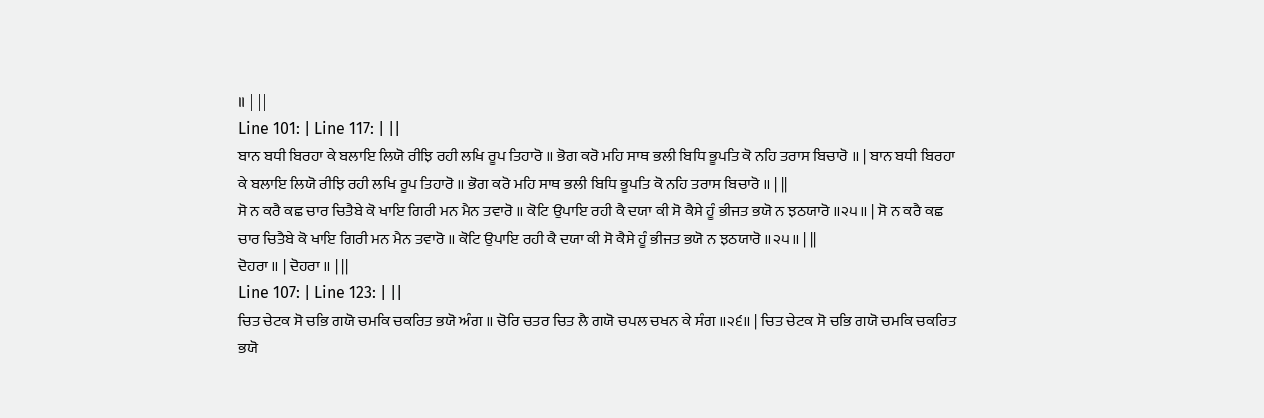॥ | ||
Line 101: | Line 117: | ||
ਬਾਨ ਬਧੀ ਬਿਰਹਾ ਕੇ ਬਲਾਇ ਲਿਯੋ ਰੀਝਿ ਰਹੀ ਲਖਿ ਰੂਪ ਤਿਹਾਰੋ ॥ ਭੋਗ ਕਰੋ ਮਹਿ ਸਾਥ ਭਲੀ ਬਿਧਿ ਭੂਪਤਿ ਕੋ ਨਹਿ ਤਰਾਸ ਬਿਚਾਰੋ ॥ | ਬਾਨ ਬਧੀ ਬਿਰਹਾ ਕੇ ਬਲਾਇ ਲਿਯੋ ਰੀਝਿ ਰਹੀ ਲਖਿ ਰੂਪ ਤਿਹਾਰੋ ॥ ਭੋਗ ਕਰੋ ਮਹਿ ਸਾਥ ਭਲੀ ਬਿਧਿ ਭੂਪਤਿ ਕੋ ਨਹਿ ਤਰਾਸ ਬਿਚਾਰੋ ॥ | ||
ਸੋ ਨ ਕਰੈ ਕਛ ਚਾਰ ਚਿਤੈਬੇ ਕੋ ਖਾਇ ਗਿਰੀ ਮਨ ਮੈਨ ਤਵਾਰੋ ॥ ਕੋਟਿ ਉਪਾਇ ਰਹੀ ਕੈ ਦਯਾ ਕੀ ਸੋ ਕੈਸੇ ਹੂੰ ਭੀਜਤ ਭਯੋ ਨ ਝਠਯਾਰੋ ॥੨੫॥ | ਸੋ ਨ ਕਰੈ ਕਛ ਚਾਰ ਚਿਤੈਬੇ ਕੋ ਖਾਇ ਗਿਰੀ ਮਨ ਮੈਨ ਤਵਾਰੋ ॥ ਕੋਟਿ ਉਪਾਇ ਰਹੀ ਕੈ ਦਯਾ ਕੀ ਸੋ ਕੈਸੇ ਹੂੰ ਭੀਜਤ ਭਯੋ ਨ ਝਠਯਾਰੋ ॥੨੫॥ | ||
ਦੋਹਰਾ ॥ | ਦੋਹਰਾ ॥ | ||
Line 107: | Line 123: | ||
ਚਿਤ ਚੇਟਕ ਸੋ ਚਭਿ ਗਯੋ ਚਮਕਿ ਚਕਰਿਤ ਭਯੋ ਅੰਗ ॥ ਚੋਰਿ ਚਤਰ ਚਿਤ ਲੈ ਗਯੋ ਚਪਲ ਚਖਨ ਕੇ ਸੰਗ ॥੨੬॥ | ਚਿਤ ਚੇਟਕ ਸੋ ਚਭਿ ਗਯੋ ਚਮਕਿ ਚਕਰਿਤ ਭਯੋ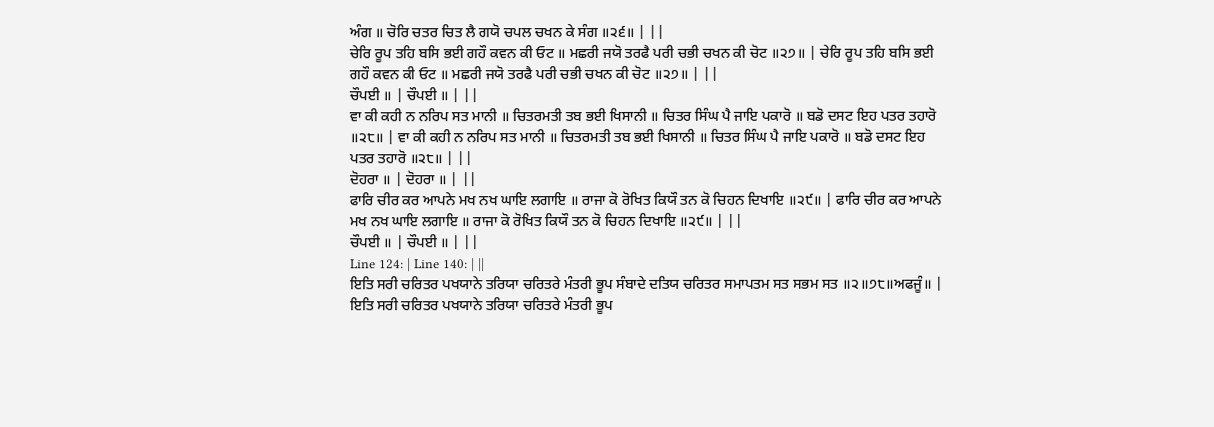ਅੰਗ ॥ ਚੋਰਿ ਚਤਰ ਚਿਤ ਲੈ ਗਯੋ ਚਪਲ ਚਖਨ ਕੇ ਸੰਗ ॥੨੬॥ | ||
ਚੇਰਿ ਰੂਪ ਤਹਿ ਬਸਿ ਭਈ ਗਹੌ ਕਵਨ ਕੀ ਓਟ ॥ ਮਛਰੀ ਜਯੋ ਤਰਫੈ ਪਰੀ ਚਭੀ ਚਖਨ ਕੀ ਚੋਟ ॥੨੭॥ | ਚੇਰਿ ਰੂਪ ਤਹਿ ਬਸਿ ਭਈ ਗਹੌ ਕਵਨ ਕੀ ਓਟ ॥ ਮਛਰੀ ਜਯੋ ਤਰਫੈ ਪਰੀ ਚਭੀ ਚਖਨ ਕੀ ਚੋਟ ॥੨੭॥ | ||
ਚੌਪਈ ॥ | ਚੌਪਈ ॥ | ||
ਵਾ ਕੀ ਕਹੀ ਨ ਨਰਿਪ ਸਤ ਮਾਨੀ ॥ ਚਿਤਰਮਤੀ ਤਬ ਭਈ ਖਿਸਾਨੀ ॥ ਚਿਤਰ ਸਿੰਘ ਪੈ ਜਾਇ ਪਕਾਰੋ ॥ ਬਡੋ ਦਸਟ ਇਹ ਪਤਰ ਤਹਾਰੋ ॥੨੮॥ | ਵਾ ਕੀ ਕਹੀ ਨ ਨਰਿਪ ਸਤ ਮਾਨੀ ॥ ਚਿਤਰਮਤੀ ਤਬ ਭਈ ਖਿਸਾਨੀ ॥ ਚਿਤਰ ਸਿੰਘ ਪੈ ਜਾਇ ਪਕਾਰੋ ॥ ਬਡੋ ਦਸਟ ਇਹ ਪਤਰ ਤਹਾਰੋ ॥੨੮॥ | ||
ਦੋਹਰਾ ॥ | ਦੋਹਰਾ ॥ | ||
ਫਾਰਿ ਚੀਰ ਕਰ ਆਪਨੇ ਮਖ ਨਖ ਘਾਇ ਲਗਾਇ ॥ ਰਾਜਾ ਕੋ ਰੋਖਿਤ ਕਿਯੌ ਤਨ ਕੋ ਚਿਹਨ ਦਿਖਾਇ ॥੨੯॥ | ਫਾਰਿ ਚੀਰ ਕਰ ਆਪਨੇ ਮਖ ਨਖ ਘਾਇ ਲਗਾਇ ॥ ਰਾਜਾ ਕੋ ਰੋਖਿਤ ਕਿਯੌ ਤਨ ਕੋ ਚਿਹਨ ਦਿਖਾਇ ॥੨੯॥ | ||
ਚੌਪਈ ॥ | ਚੌਪਈ ॥ | ||
Line 124: | Line 140: | ||
ਇਤਿ ਸਰੀ ਚਰਿਤਰ ਪਖਯਾਨੇ ਤਰਿਯਾ ਚਰਿਤਰੇ ਮੰਤਰੀ ਭੂਪ ਸੰਬਾਦੇ ਦਤਿਯ ਚਰਿਤਰ ਸਮਾਪਤਮ ਸਤ ਸਭਮ ਸਤ ॥੨॥੭੮॥ਅਫਜੂੰ॥ | ਇਤਿ ਸਰੀ ਚਰਿਤਰ ਪਖਯਾਨੇ ਤਰਿਯਾ ਚਰਿਤਰੇ ਮੰਤਰੀ ਭੂਪ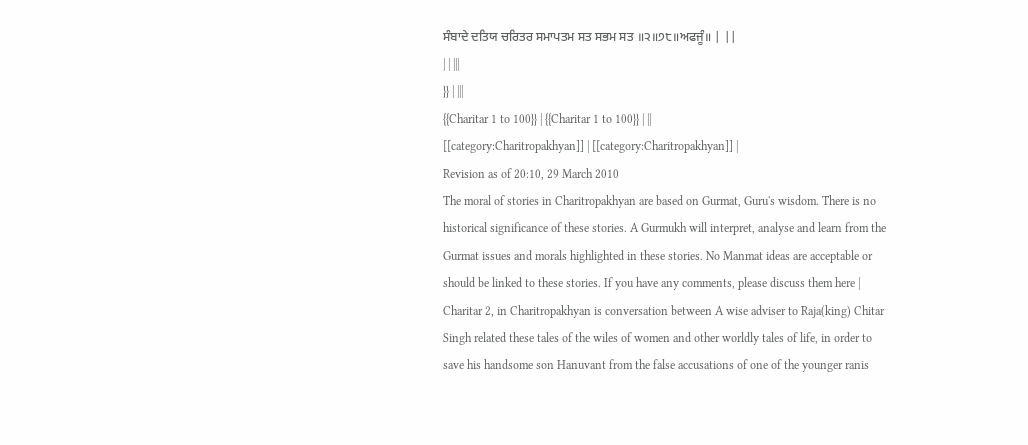ਸੰਬਾਦੇ ਦਤਿਯ ਚਰਿਤਰ ਸਮਾਪਤਮ ਸਤ ਸਭਮ ਸਤ ॥੨॥੭੮॥ਅਫਜੂੰ॥ | ||
| | |||
}} | |||
{{Charitar 1 to 100}} | {{Charitar 1 to 100}} | ||
[[category:Charitropakhyan]] | [[category:Charitropakhyan]] |
Revision as of 20:10, 29 March 2010
The moral of stories in Charitropakhyan are based on Gurmat, Guru's wisdom. There is no historical significance of these stories. A Gurmukh will interpret, analyse and learn from the Gurmat issues and morals highlighted in these stories. No Manmat ideas are acceptable or should be linked to these stories. If you have any comments, please discuss them here |
Charitar 2, in Charitropakhyan is conversation between A wise adviser to Raja(king) Chitar Singh related these tales of the wiles of women and other worldly tales of life, in order to save his handsome son Hanuvant from the false accusations of one of the younger ranis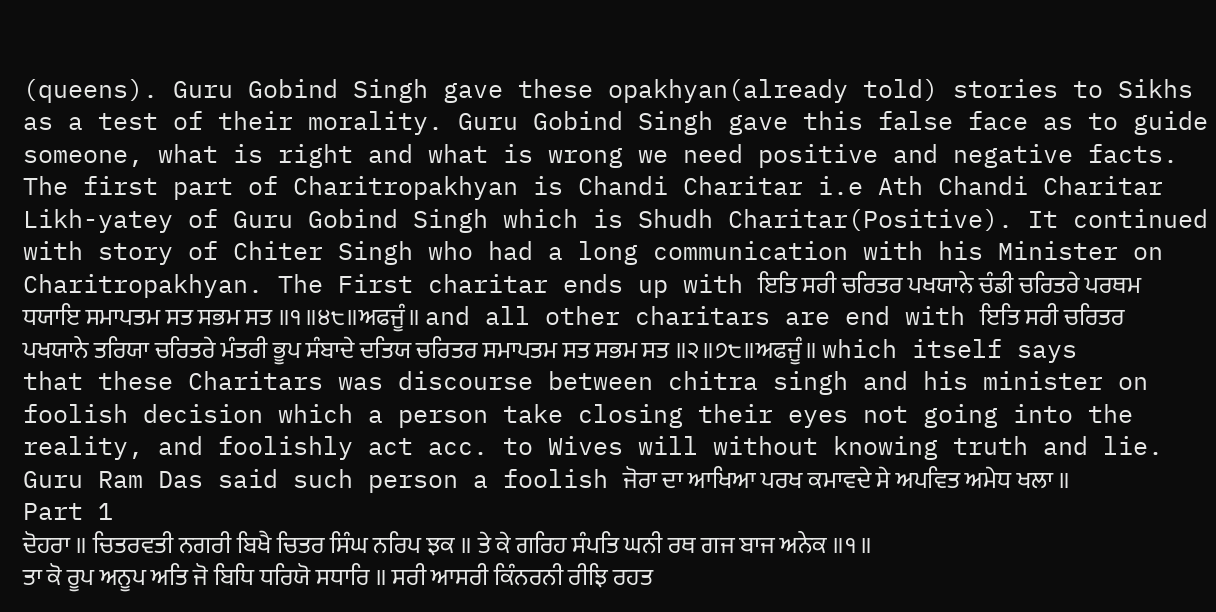(queens). Guru Gobind Singh gave these opakhyan(already told) stories to Sikhs as a test of their morality. Guru Gobind Singh gave this false face as to guide someone, what is right and what is wrong we need positive and negative facts.
The first part of Charitropakhyan is Chandi Charitar i.e Ath Chandi Charitar Likh-yatey of Guru Gobind Singh which is Shudh Charitar(Positive). It continued with story of Chiter Singh who had a long communication with his Minister on Charitropakhyan. The First charitar ends up with ਇਤਿ ਸਰੀ ਚਰਿਤਰ ਪਖਯਾਨੇ ਚੰਡੀ ਚਰਿਤਰੇ ਪਰਥਮ ਧਯਾਇ ਸਮਾਪਤਮ ਸਤ ਸਭਮ ਸਤ ॥੧॥੪੮॥ਅਫਜੂੰ॥ and all other charitars are end with ਇਤਿ ਸਰੀ ਚਰਿਤਰ ਪਖਯਾਨੇ ਤਰਿਯਾ ਚਰਿਤਰੇ ਮੰਤਰੀ ਭੂਪ ਸੰਬਾਦੇ ਦਤਿਯ ਚਰਿਤਰ ਸਮਾਪਤਮ ਸਤ ਸਭਮ ਸਤ ॥੨॥੭੮॥ਅਫਜੂੰ॥ which itself says that these Charitars was discourse between chitra singh and his minister on foolish decision which a person take closing their eyes not going into the reality, and foolishly act acc. to Wives will without knowing truth and lie. Guru Ram Das said such person a foolish ਜੋਰਾ ਦਾ ਆਖਿਆ ਪਰਖ ਕਮਾਵਦੇ ਸੇ ਅਪਵਿਤ ਅਮੇਧ ਖਲਾ ॥
Part 1
ਦੋਹਰਾ ॥ ਚਿਤਰਵਤੀ ਨਗਰੀ ਬਿਖੈ ਚਿਤਰ ਸਿੰਘ ਨਰਿਪ ਝਕ ॥ ਤੇ ਕੇ ਗਰਿਹ ਸੰਪਤਿ ਘਨੀ ਰਥ ਗਜ ਬਾਜ ਅਨੇਕ ॥੧॥
ਤਾ ਕੋ ਰੂਪ ਅਨੂਪ ਅਤਿ ਜੋ ਬਿਧਿ ਧਰਿਯੋ ਸਧਾਰਿ ॥ ਸਰੀ ਆਸਰੀ ਕਿੰਨਰਨੀ ਰੀਝਿ ਰਹਤ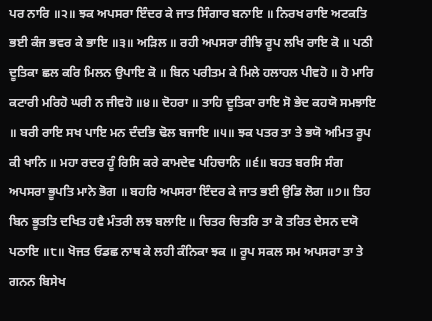ਪਰ ਨਾਰਿ ॥੨॥ ਝਕ ਅਪਸਰਾ ਇੰਦਰ ਕੇ ਜਾਤ ਸਿੰਗਾਰ ਬਨਾਇ ॥ ਨਿਰਖ ਰਾਇ ਅਟਕਤਿ ਭਈ ਕੰਜ ਭਵਰ ਕੇ ਭਾਇ ॥੩॥ ਅੜਿਲ ॥ ਰਹੀ ਅਪਸਰਾ ਰੀਝਿ ਰੂਪ ਲਖਿ ਰਾਇ ਕੋ ॥ ਪਠੀ ਦੂਤਿਕਾ ਛਲ ਕਰਿ ਮਿਲਨ ਉਪਾਇ ਕੋ ॥ ਬਿਨ ਪਰੀਤਮ ਕੇ ਮਿਲੇ ਹਲਾਹਲ ਪੀਵਹੋ ॥ ਹੋ ਮਾਰਿ ਕਟਾਰੀ ਮਰਿਹੋ ਘਰੀ ਨ ਜੀਵਹੋ ॥੪॥ ਦੋਹਰਾ ॥ ਤਾਹਿ ਦੂਤਿਕਾ ਰਾਇ ਸੋ ਭੇਦ ਕਹਯੋ ਸਮਝਾਇ ॥ ਬਰੀ ਰਾਇ ਸਖ ਪਾਇ ਮਨ ਦੰਦਭਿ ਢੋਲ ਬਜਾਇ ॥੫॥ ਝਕ ਪਤਰ ਤਾ ਤੇ ਭਯੋ ਅਮਿਤ ਰੂਪ ਕੀ ਖਾਨਿ ॥ ਮਹਾ ਰਦਰ ਹੂੰ ਰਿਸਿ ਕਰੇ ਕਾਮਦੇਵ ਪਹਿਚਾਨਿ ॥੬॥ ਬਹਤ ਬਰਸਿ ਸੰਗ ਅਪਸਰਾ ਭੂਪਤਿ ਮਾਨੇ ਭੋਗ ॥ ਬਹਰਿ ਅਪਸਰਾ ਇੰਦਰ ਕੇ ਜਾਤ ਭਈ ਉਡਿ ਲੋਗ ॥੭॥ ਤਿਹ ਬਿਨ ਭੂਤਤਿ ਦਖਿਤ ਹਵੈ ਮੰਤਰੀ ਲਝ ਬਲਾਇ ॥ ਚਿਤਰ ਚਿਤਰਿ ਤਾ ਕੋ ਤਰਿਤ ਦੇਸਨ ਦਯੋ ਪਠਾਇ ॥੮॥ ਖੋਜਤ ਓਡਛ ਨਾਥ ਕੇ ਲਹੀ ਕੰਨਿਕਾ ਝਕ ॥ ਰੂਪ ਸਕਲ ਸਮ ਅਪਸਰਾ ਤਾ ਤੇ ਗਨਨ ਬਿਸੇਖ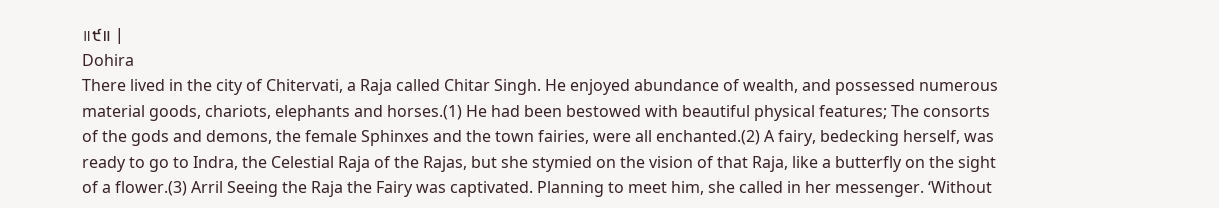॥੯॥ |
Dohira
There lived in the city of Chitervati, a Raja called Chitar Singh. He enjoyed abundance of wealth, and possessed numerous material goods, chariots, elephants and horses.(1) He had been bestowed with beautiful physical features; The consorts of the gods and demons, the female Sphinxes and the town fairies, were all enchanted.(2) A fairy, bedecking herself, was ready to go to Indra, the Celestial Raja of the Rajas, but she stymied on the vision of that Raja, like a butterfly on the sight of a flower.(3) Arril Seeing the Raja the Fairy was captivated. Planning to meet him, she called in her messenger. ‘Without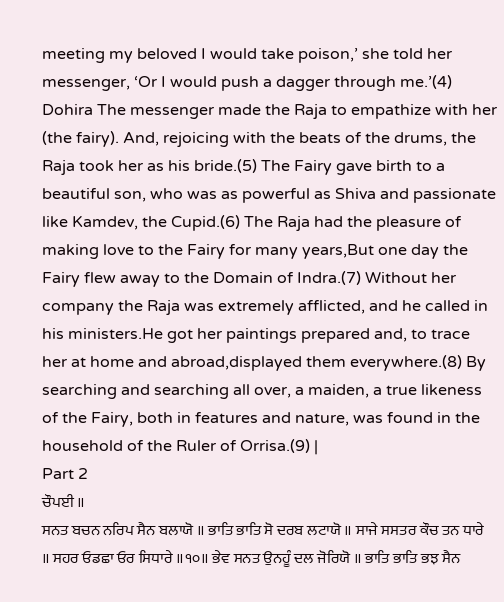meeting my beloved I would take poison,’ she told her messenger, ‘Or I would push a dagger through me.’(4) Dohira The messenger made the Raja to empathize with her (the fairy). And, rejoicing with the beats of the drums, the Raja took her as his bride.(5) The Fairy gave birth to a beautiful son, who was as powerful as Shiva and passionate like Kamdev, the Cupid.(6) The Raja had the pleasure of making love to the Fairy for many years,But one day the Fairy flew away to the Domain of Indra.(7) Without her company the Raja was extremely afflicted, and he called in his ministers.He got her paintings prepared and, to trace her at home and abroad,displayed them everywhere.(8) By searching and searching all over, a maiden, a true likeness of the Fairy, both in features and nature, was found in the household of the Ruler of Orrisa.(9) |
Part 2
ਚੌਪਈ ॥
ਸਨਤ ਬਚਨ ਨਰਿਪ ਸੈਨ ਬਲਾਯੋ ॥ ਭਾਤਿ ਭਾਤਿ ਸੋ ਦਰਬ ਲਟਾਯੋ ॥ ਸਾਜੇ ਸਸਤਰ ਕੌਚ ਤਨ ਧਾਰੇ ॥ ਸਹਰ ਓਡਛਾ ਓਰ ਸਿਧਾਰੇ ॥੧੦॥ ਭੇਵ ਸਨਤ ਉਨਹੂੰ ਦਲ ਜੋਰਿਯੋ ॥ ਭਾਤਿ ਭਾਤਿ ਭਝ ਸੈਨ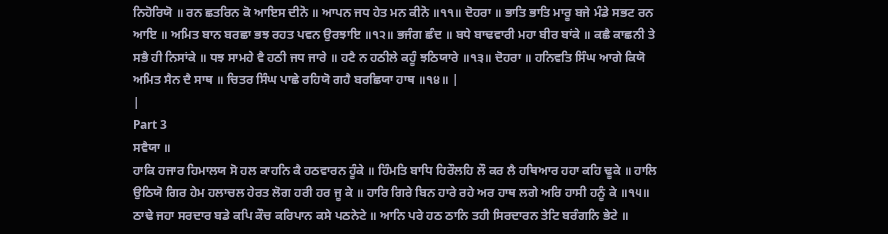ਨਿਹੋਰਿਯੋ ॥ ਰਨ ਛਤਰਿਨ ਕੋ ਆਇਸ ਦੀਨੋ ॥ ਆਪਨ ਜਧ ਹੇਤ ਮਨ ਕੀਨੋ ॥੧੧॥ ਦੋਹਰਾ ॥ ਭਾਤਿ ਭਾਤਿ ਮਾਰੂ ਬਜੇ ਮੰਡੇ ਸਭਟ ਰਨ ਆਇ ॥ ਅਮਿਤ ਬਾਨ ਬਰਛਾ ਭਝ ਰਹਤ ਪਵਨ ਉਰਝਾਇ ॥੧੨॥ ਭਜੰਗ ਛੰਦ ॥ ਬਧੇ ਬਾਢਵਾਰੀ ਮਹਾ ਬੀਰ ਬਾਂਕੇ ॥ ਕਛੈ ਕਾਛਨੀ ਤੇ ਸਭੈ ਹੀ ਨਿਸਾਂਕੇ ॥ ਧਝ ਸਾਮਹੇ ਵੈ ਹਠੀ ਜਧ ਜਾਰੇ ॥ ਹਟੈ ਨ ਹਠੀਲੇ ਕਹੂੰ ਝਠਿਯਾਰੇ ॥੧੩॥ ਦੋਹਰਾ ॥ ਹਨਿਵਤਿ ਸਿੰਘ ਆਗੇ ਕਿਯੋ ਅਮਿਤ ਸੈਨ ਦੈ ਸਾਥ ॥ ਚਿਤਰ ਸਿੰਘ ਪਾਛੇ ਰਹਿਯੋ ਗਹੈ ਬਰਛਿਯਾ ਹਾਥ ॥੧੪॥ |
|
Part 3
ਸਵੈਯਾ ॥
ਹਾਕਿ ਹਜਾਰ ਹਿਮਾਲਯ ਸੋ ਹਲ ਕਾਹਨਿ ਕੈ ਹਠਵਾਰਨ ਹੂੰਕੇ ॥ ਹਿੰਮਤਿ ਬਾਧਿ ਹਿਰੌਲਹਿ ਲੌ ਕਰ ਲੈ ਹਥਿਆਰ ਹਹਾ ਕਹਿ ਢੂਕੇ ॥ ਹਾਲਿ ਉਠਿਯੋ ਗਿਰ ਹੇਮ ਹਲਾਚਲ ਹੇਰਤ ਲੋਗ ਹਰੀ ਹਰ ਜੂ ਕੇ ॥ ਹਾਰਿ ਗਿਰੇ ਬਿਨ ਹਾਰੇ ਰਹੇ ਅਰ ਹਾਥ ਲਗੇ ਅਰਿ ਹਾਸੀ ਹਨੂੰ ਕੇ ॥੧੫॥ ਠਾਢੇ ਜਹਾ ਸਰਦਾਰ ਬਡੇ ਕਪਿ ਕੌਚ ਕਰਿਪਾਨ ਕਸੇ ਪਠਨੇਟੇ ॥ ਆਨਿ ਪਰੇ ਹਠ ਠਾਨਿ ਤਹੀ ਸਿਰਦਾਰਨ ਤੇਟਿ ਬਰੰਗਨਿ ਭੇਟੇ ॥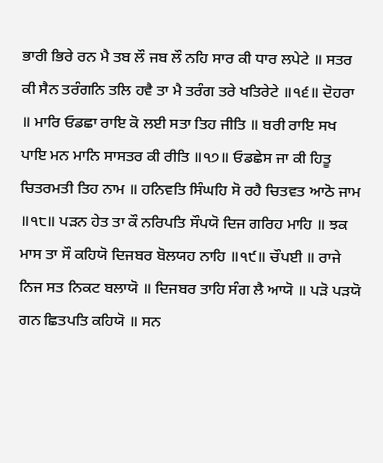ਭਾਰੀ ਭਿਰੇ ਰਨ ਮੈ ਤਬ ਲੌ ਜਬ ਲੌ ਨਹਿ ਸਾਰ ਕੀ ਧਾਰ ਲਪੇਟੇ ॥ ਸਤਰ ਕੀ ਸੈਨ ਤਰੰਗਨਿ ਤਲਿ ਹਵੈ ਤਾ ਮੈ ਤਰੰਗ ਤਰੇ ਖਤਿਰੇਟੇ ॥੧੬॥ ਦੋਹਰਾ ॥ ਮਾਰਿ ਓਡਛਾ ਰਾਇ ਕੋ ਲਈ ਸਤਾ ਤਿਹ ਜੀਤਿ ॥ ਬਰੀ ਰਾਇ ਸਖ ਪਾਇ ਮਨ ਮਾਨਿ ਸਾਸਤਰ ਕੀ ਰੀਤਿ ॥੧੭॥ ਓਡਛੇਸ ਜਾ ਕੀ ਹਿਤੂ ਚਿਤਰਮਤੀ ਤਿਹ ਨਾਮ ॥ ਹਨਿਵਤਿ ਸਿੰਘਹਿ ਸੋ ਰਹੈ ਚਿਤਵਤ ਆਠੋ ਜਾਮ ॥੧੮॥ ਪੜਨ ਹੇਤ ਤਾ ਕੌ ਨਰਿਪਤਿ ਸੌਪਯੋ ਦਿਜ ਗਰਿਹ ਮਾਹਿ ॥ ਝਕ ਮਾਸ ਤਾ ਸੌ ਕਹਿਯੋ ਦਿਜਬਰ ਬੋਲਯਹ ਨਾਹਿ ॥੧੯॥ ਚੌਪਈ ॥ ਰਾਜੇ ਨਿਜ ਸਤ ਨਿਕਟ ਬਲਾਯੋ ॥ ਦਿਜਬਰ ਤਾਹਿ ਸੰਗ ਲੈ ਆਯੋ ॥ ਪੜੋ ਪੜਯੋ ਗਨ ਛਿਤਪਤਿ ਕਹਿਯੋ ॥ ਸਨ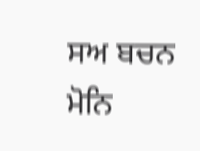ਸਅ ਬਚਨ ਮੋਨਿ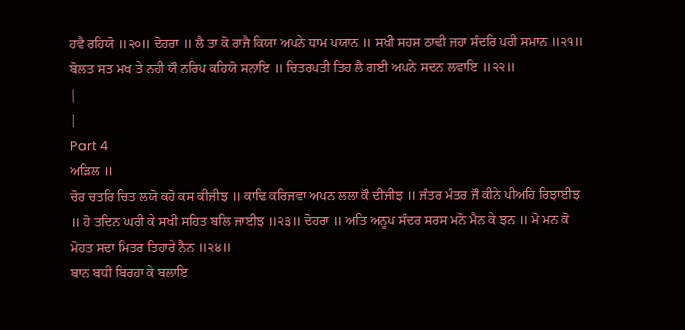ਹਵੈ ਰਹਿਯੋ ॥੨੦॥ ਦੋਹਰਾ ॥ ਲੈ ਤਾ ਕੋ ਰਾਜੈ ਕਿਯਾ ਅਪਨੇ ਧਾਮ ਪਯਾਨ ॥ ਸਖੀ ਸਹਸ ਠਾਢੀ ਜਹਾ ਸੰਦਰਿ ਪਰੀ ਸਮਾਨ ॥੨੧॥ ਬੋਲਤ ਸਤ ਮਖ ਤੇ ਨਹੀ ਯੌ ਨਰਿਪ ਕਹਿਯੋ ਸਨਾਇ ॥ ਚਿਤਰਪਤੀ ਤਿਹ ਲੈ ਗਈ ਅਪਨੇ ਸਦਨ ਲਵਾਇ ॥੨੨॥
|
|
Part 4
ਅੜਿਲ ॥
ਚੋਰ ਚਤਰਿ ਚਿਤ ਲਯੋ ਕਹੋ ਕਸ ਕੀਜੀਝ ॥ ਕਾਢਿ ਕਰਿਜਵਾ ਅਪਨ ਲਲਾ ਕੌ ਦੀਜੀਝ ॥ ਜੰਤਰ ਮੰਤਰ ਜੌ ਕੀਨੇ ਪੀਅਹਿ ਰਿਝਾਈਝ ॥ ਹੋ ਤਦਿਨ ਘਰੀ ਕੇ ਸਖੀ ਸਹਿਤ ਬਲਿ ਜਾਈਝ ॥੨੩॥ ਦੋਹਰਾ ॥ ਅਤਿ ਅਨੂਪ ਸੰਦਰ ਸਰਸ ਮਨੋ ਮੈਨ ਕੇ ਝਨ ॥ ਮੋ ਮਨ ਕੋ ਮੋਹਤ ਸਦਾ ਮਿਤਰ ਤਿਹਾਰੇ ਨੈਨ ॥੨੪॥
ਬਾਨ ਬਧੀ ਬਿਰਹਾ ਕੇ ਬਲਾਇ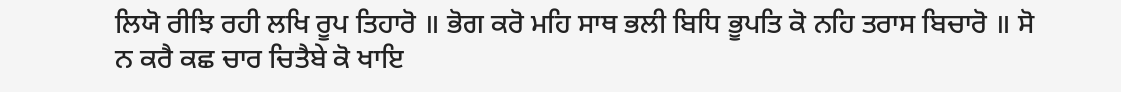ਲਿਯੋ ਰੀਝਿ ਰਹੀ ਲਖਿ ਰੂਪ ਤਿਹਾਰੋ ॥ ਭੋਗ ਕਰੋ ਮਹਿ ਸਾਥ ਭਲੀ ਬਿਧਿ ਭੂਪਤਿ ਕੋ ਨਹਿ ਤਰਾਸ ਬਿਚਾਰੋ ॥ ਸੋ ਨ ਕਰੈ ਕਛ ਚਾਰ ਚਿਤੈਬੇ ਕੋ ਖਾਇ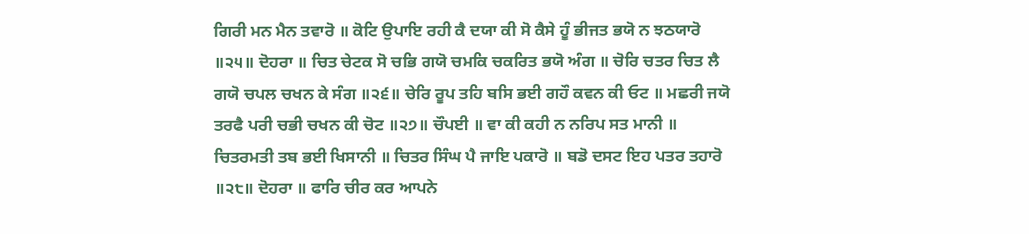ਗਿਰੀ ਮਨ ਮੈਨ ਤਵਾਰੋ ॥ ਕੋਟਿ ਉਪਾਇ ਰਹੀ ਕੈ ਦਯਾ ਕੀ ਸੋ ਕੈਸੇ ਹੂੰ ਭੀਜਤ ਭਯੋ ਨ ਝਠਯਾਰੋ ॥੨੫॥ ਦੋਹਰਾ ॥ ਚਿਤ ਚੇਟਕ ਸੋ ਚਭਿ ਗਯੋ ਚਮਕਿ ਚਕਰਿਤ ਭਯੋ ਅੰਗ ॥ ਚੋਰਿ ਚਤਰ ਚਿਤ ਲੈ ਗਯੋ ਚਪਲ ਚਖਨ ਕੇ ਸੰਗ ॥੨੬॥ ਚੇਰਿ ਰੂਪ ਤਹਿ ਬਸਿ ਭਈ ਗਹੌ ਕਵਨ ਕੀ ਓਟ ॥ ਮਛਰੀ ਜਯੋ ਤਰਫੈ ਪਰੀ ਚਭੀ ਚਖਨ ਕੀ ਚੋਟ ॥੨੭॥ ਚੌਪਈ ॥ ਵਾ ਕੀ ਕਹੀ ਨ ਨਰਿਪ ਸਤ ਮਾਨੀ ॥ ਚਿਤਰਮਤੀ ਤਬ ਭਈ ਖਿਸਾਨੀ ॥ ਚਿਤਰ ਸਿੰਘ ਪੈ ਜਾਇ ਪਕਾਰੋ ॥ ਬਡੋ ਦਸਟ ਇਹ ਪਤਰ ਤਹਾਰੋ ॥੨੮॥ ਦੋਹਰਾ ॥ ਫਾਰਿ ਚੀਰ ਕਰ ਆਪਨੇ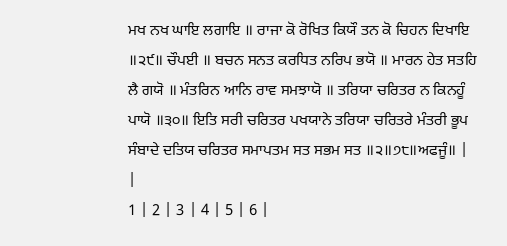ਮਖ ਨਖ ਘਾਇ ਲਗਾਇ ॥ ਰਾਜਾ ਕੋ ਰੋਖਿਤ ਕਿਯੌ ਤਨ ਕੋ ਚਿਹਨ ਦਿਖਾਇ ॥੨੯॥ ਚੌਪਈ ॥ ਬਚਨ ਸਨਤ ਕਰਧਿਤ ਨਰਿਪ ਭਯੋ ॥ ਮਾਰਨ ਹੇਤ ਸਤਹਿ ਲੈ ਗਯੋ ॥ ਮੰਤਰਿਨ ਆਨਿ ਰਾਵ ਸਮਝਾਯੋ ॥ ਤਰਿਯਾ ਚਰਿਤਰ ਨ ਕਿਨਹੂੰ ਪਾਯੋ ॥੩੦॥ ਇਤਿ ਸਰੀ ਚਰਿਤਰ ਪਖਯਾਨੇ ਤਰਿਯਾ ਚਰਿਤਰੇ ਮੰਤਰੀ ਭੂਪ ਸੰਬਾਦੇ ਦਤਿਯ ਚਰਿਤਰ ਸਮਾਪਤਮ ਸਤ ਸਭਮ ਸਤ ॥੨॥੭੮॥ਅਫਜੂੰ॥ |
|
1 | 2 | 3 | 4 | 5 | 6 |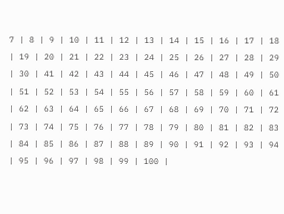7 | 8 | 9 | 10 | 11 | 12 | 13 | 14 | 15 | 16 | 17 | 18 | 19 | 20 | 21 | 22 | 23 | 24 | 25 | 26 | 27 | 28 | 29 | 30 | 41 | 42 | 43 | 44 | 45 | 46 | 47 | 48 | 49 | 50 | 51 | 52 | 53 | 54 | 55 | 56 | 57 | 58 | 59 | 60 | 61 | 62 | 63 | 64 | 65 | 66 | 67 | 68 | 69 | 70 | 71 | 72 | 73 | 74 | 75 | 76 | 77 | 78 | 79 | 80 | 81 | 82 | 83 | 84 | 85 | 86 | 87 | 88 | 89 | 90 | 91 | 92 | 93 | 94 | 95 | 96 | 97 | 98 | 99 | 100 |